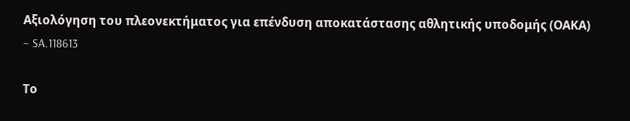Αξιολόγηση του πλεονεκτήματος για επένδυση αποκατάστασης αθλητικής υποδομής (ΟΑΚΑ) – SA.118613

Το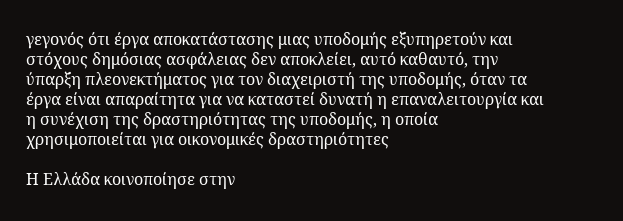γεγονός ότι έργα αποκατάστασης μιας υποδομής εξυπηρετούν και στόχους δημόσιας ασφάλειας δεν αποκλείει, αυτό καθαυτό, την ύπαρξη πλεονεκτήματος για τον διαχειριστή της υποδομής, όταν τα έργα είναι απαραίτητα για να καταστεί δυνατή η επαναλειτουργία και η συνέχιση της δραστηριότητας της υποδομής, η οποία χρησιμοποιείται για οικονομικές δραστηριότητες

Η Ελλάδα κοινοποίησε στην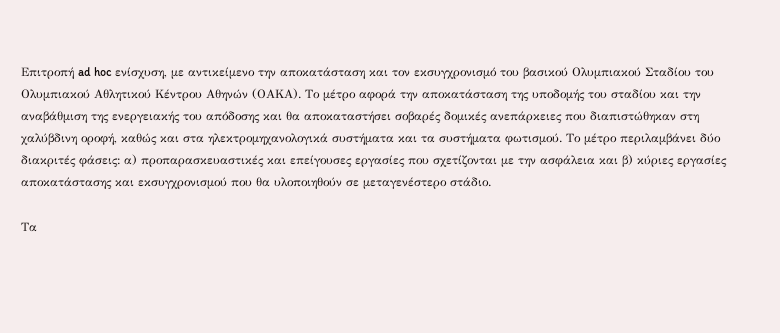Επιτροπή ad hoc ενίσχυση, με αντικείμενο την αποκατάσταση και τον εκσυγχρονισμό του βασικού Ολυμπιακού Σταδίου του Ολυμπιακού Αθλητικού Κέντρου Αθηνών (ΟΑΚΑ). Το μέτρο αφορά την αποκατάσταση της υποδομής του σταδίου και την αναβάθμιση της ενεργειακής του απόδοσης και θα αποκαταστήσει σοβαρές δομικές ανεπάρκειες που διαπιστώθηκαν στη χαλύβδινη οροφή, καθώς και στα ηλεκτρομηχανολογικά συστήματα και τα συστήματα φωτισμού. Το μέτρο περιλαμβάνει δύο διακριτές φάσεις: α) προπαρασκευαστικές και επείγουσες εργασίες που σχετίζονται με την ασφάλεια και β) κύριες εργασίες αποκατάστασης και εκσυγχρονισμού που θα υλοποιηθούν σε μεταγενέστερο στάδιο.

Τα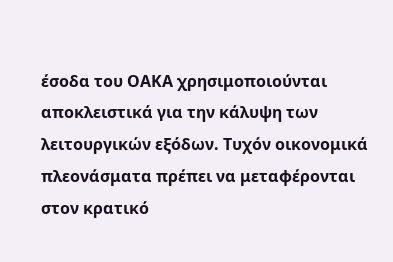έσοδα του ΟΑΚΑ χρησιμοποιούνται αποκλειστικά για την κάλυψη των λειτουργικών εξόδων. Τυχόν οικονομικά πλεονάσματα πρέπει να μεταφέρονται στον κρατικό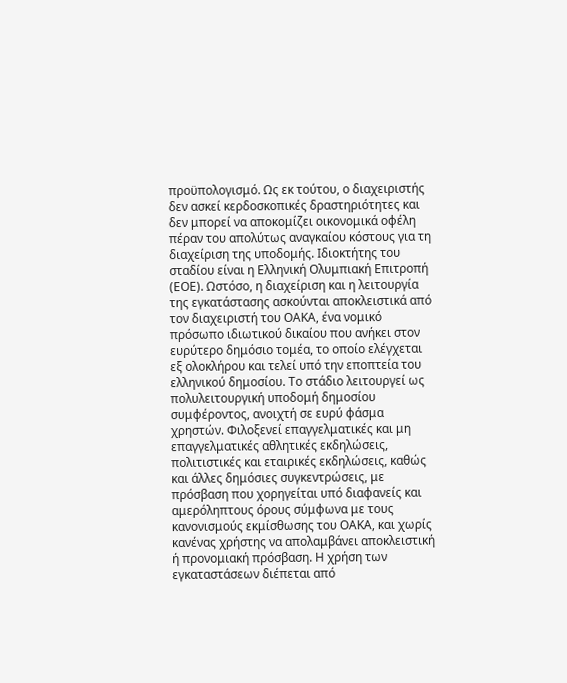προϋπολογισμό. Ως εκ τούτου, ο διαχειριστής δεν ασκεί κερδοσκοπικές δραστηριότητες και δεν μπορεί να αποκομίζει οικονομικά οφέλη πέραν του απολύτως αναγκαίου κόστους για τη διαχείριση της υποδομής. Ιδιοκτήτης του σταδίου είναι η Ελληνική Ολυμπιακή Επιτροπή (ΕΟΕ). Ωστόσο, η διαχείριση και η λειτουργία της εγκατάστασης ασκούνται αποκλειστικά από τον διαχειριστή του ΟΑΚΑ, ένα νομικό πρόσωπο ιδιωτικού δικαίου που ανήκει στον ευρύτερο δημόσιο τομέα, το οποίο ελέγχεται εξ ολοκλήρου και τελεί υπό την εποπτεία του ελληνικού δημοσίου. Το στάδιο λειτουργεί ως πολυλειτουργική υποδομή δημοσίου συμφέροντος, ανοιχτή σε ευρύ φάσμα χρηστών. Φιλοξενεί επαγγελματικές και μη επαγγελματικές αθλητικές εκδηλώσεις, πολιτιστικές και εταιρικές εκδηλώσεις, καθώς και άλλες δημόσιες συγκεντρώσεις, με πρόσβαση που χορηγείται υπό διαφανείς και αμερόληπτους όρους σύμφωνα με τους κανονισμούς εκμίσθωσης του ΟΑΚΑ, και χωρίς κανένας χρήστης να απολαμβάνει αποκλειστική ή προνομιακή πρόσβαση. Η χρήση των εγκαταστάσεων διέπεται από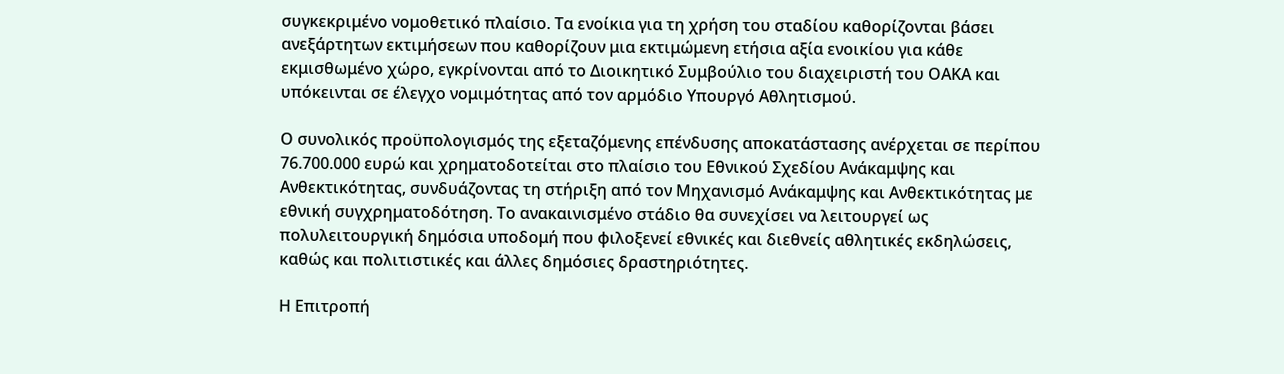συγκεκριμένο νομοθετικό πλαίσιο. Τα ενοίκια για τη χρήση του σταδίου καθορίζονται βάσει ανεξάρτητων εκτιμήσεων που καθορίζουν μια εκτιμώμενη ετήσια αξία ενοικίου για κάθε εκμισθωμένο χώρο, εγκρίνονται από το Διοικητικό Συμβούλιο του διαχειριστή του ΟΑΚΑ και υπόκεινται σε έλεγχο νομιμότητας από τον αρμόδιο Υπουργό Αθλητισμού.

Ο συνολικός προϋπολογισμός της εξεταζόμενης επένδυσης αποκατάστασης ανέρχεται σε περίπου 76.700.000 ευρώ και χρηματοδοτείται στο πλαίσιο του Εθνικού Σχεδίου Ανάκαμψης και Ανθεκτικότητας, συνδυάζοντας τη στήριξη από τον Μηχανισμό Ανάκαμψης και Ανθεκτικότητας με εθνική συγχρηματοδότηση. Το ανακαινισμένο στάδιο θα συνεχίσει να λειτουργεί ως πολυλειτουργική δημόσια υποδομή που φιλοξενεί εθνικές και διεθνείς αθλητικές εκδηλώσεις, καθώς και πολιτιστικές και άλλες δημόσιες δραστηριότητες.

Η Επιτροπή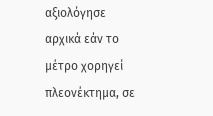αξιολόγησε αρχικά εάν το μέτρο χορηγεί πλεονέκτημα, σε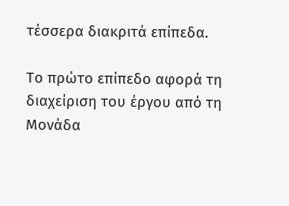τέσσερα διακριτά επίπεδα.

Το πρώτο επίπεδο αφορά τη διαχείριση του έργου από τη Μονάδα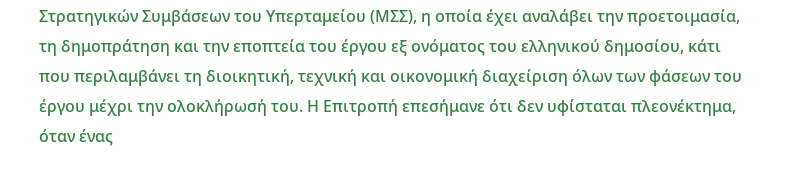Στρατηγικών Συμβάσεων του Υπερταμείου (ΜΣΣ), η οποία έχει αναλάβει την προετοιμασία, τη δημοπράτηση και την εποπτεία του έργου εξ ονόματος του ελληνικού δημοσίου, κάτι που περιλαμβάνει τη διοικητική, τεχνική και οικονομική διαχείριση όλων των φάσεων του έργου μέχρι την ολοκλήρωσή του. Η Επιτροπή επεσήμανε ότι δεν υφίσταται πλεονέκτημα, όταν ένας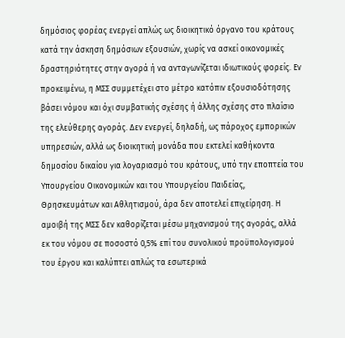δημόσιος φορέας ενεργεί απλώς ως διοικητικό όργανο του κράτους κατά την άσκηση δημόσιων εξουσιών, χωρίς να ασκεί οικονομικές δραστηριότητες στην αγορά ή να ανταγωνίζεται ιδιωτικούς φορείς. Εν προκειμένω, η ΜΣΣ συμμετέχει στο μέτρο κατόπιν εξουσιοδότησης βάσει νόμου και όχι συμβατικής σχέσης ή άλλης σχέσης στο πλαίσιο της ελεύθερης αγοράς. Δεν ενεργεί, δηλαδή, ως πάροχος εμπορικών υπηρεσιών, αλλά ως διοικητική μονάδα που εκτελεί καθήκοντα δημοσίου δικαίου για λογαριασμό του κράτους, υπό την εποπτεία του Υπουργείου Οικονομικών και του Υπουργείου Παιδείας, Θρησκευμάτων και Αθλητισμού, άρα δεν αποτελεί επιχείρηση. Η αμοιβή της ΜΣΣ δεν καθορίζεται μέσω μηχανισμού της αγοράς, αλλά εκ του νόμου σε ποσοστό 0,5% επί του συνολικού προϋπολογισμού του έργου και καλύπτει απλώς τα εσωτερικά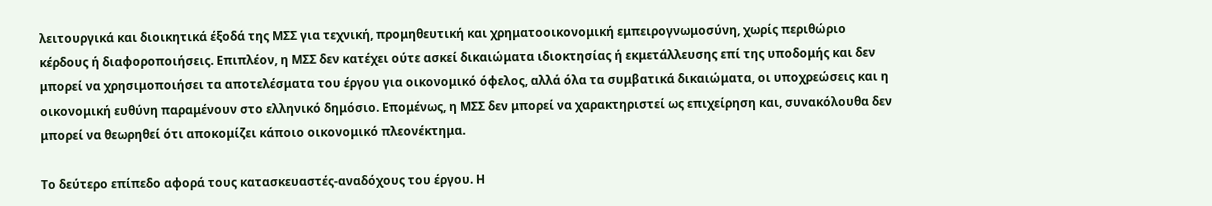λειτουργικά και διοικητικά έξοδά της ΜΣΣ για τεχνική, προμηθευτική και χρηματοοικονομική εμπειρογνωμοσύνη, χωρίς περιθώριο κέρδους ή διαφοροποιήσεις. Επιπλέον, η ΜΣΣ δεν κατέχει ούτε ασκεί δικαιώματα ιδιοκτησίας ή εκμετάλλευσης επί της υποδομής και δεν μπορεί να χρησιμοποιήσει τα αποτελέσματα του έργου για οικονομικό όφελος, αλλά όλα τα συμβατικά δικαιώματα, οι υποχρεώσεις και η οικονομική ευθύνη παραμένουν στο ελληνικό δημόσιο. Επομένως, η ΜΣΣ δεν μπορεί να χαρακτηριστεί ως επιχείρηση και, συνακόλουθα δεν μπορεί να θεωρηθεί ότι αποκομίζει κάποιο οικονομικό πλεονέκτημα.

Το δεύτερο επίπεδο αφορά τους κατασκευαστές-αναδόχους του έργου. Η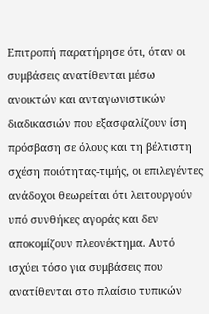Επιτροπή παρατήρησε ότι, όταν οι συμβάσεις ανατίθενται μέσω ανοικτών και ανταγωνιστικών διαδικασιών που εξασφαλίζουν ίση πρόσβαση σε όλους και τη βέλτιστη σχέση ποιότητας-τιμής, οι επιλεγέντες ανάδοχοι θεωρείται ότι λειτουργούν υπό συνθήκες αγοράς και δεν αποκομίζουν πλεονέκτημα. Αυτό ισχύει τόσο για συμβάσεις που ανατίθενται στο πλαίσιο τυπικών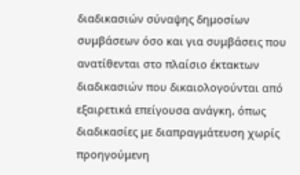διαδικασιών σύναψης δημοσίων συμβάσεων όσο και για συμβάσεις που ανατίθενται στο πλαίσιο έκτακτων διαδικασιών που δικαιολογούνται από εξαιρετικά επείγουσα ανάγκη, όπως διαδικασίες με διαπραγμάτευση χωρίς προηγούμενη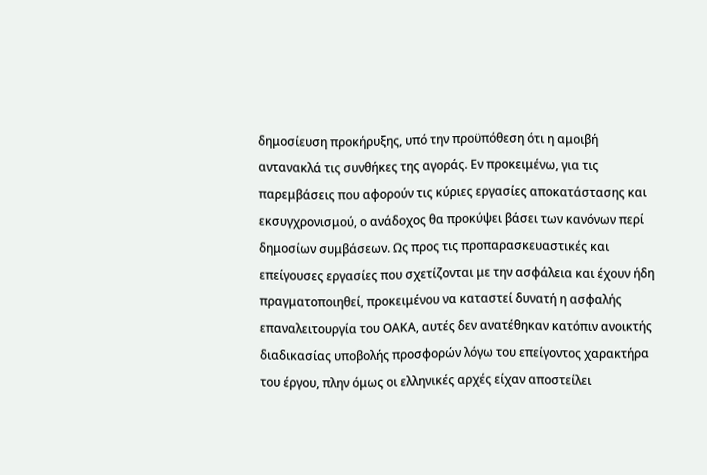δημοσίευση προκήρυξης, υπό την προϋπόθεση ότι η αμοιβή αντανακλά τις συνθήκες της αγοράς. Εν προκειμένω, για τις παρεμβάσεις που αφορούν τις κύριες εργασίες αποκατάστασης και εκσυγχρονισμού, ο ανάδοχος θα προκύψει βάσει των κανόνων περί δημοσίων συμβάσεων. Ως προς τις προπαρασκευαστικές και επείγουσες εργασίες που σχετίζονται με την ασφάλεια και έχουν ήδη πραγματοποιηθεί, προκειμένου να καταστεί δυνατή η ασφαλής επαναλειτουργία του ΟΑΚΑ, αυτές δεν ανατέθηκαν κατόπιν ανοικτής διαδικασίας υποβολής προσφορών λόγω του επείγοντος χαρακτήρα του έργου, πλην όμως οι ελληνικές αρχές είχαν αποστείλει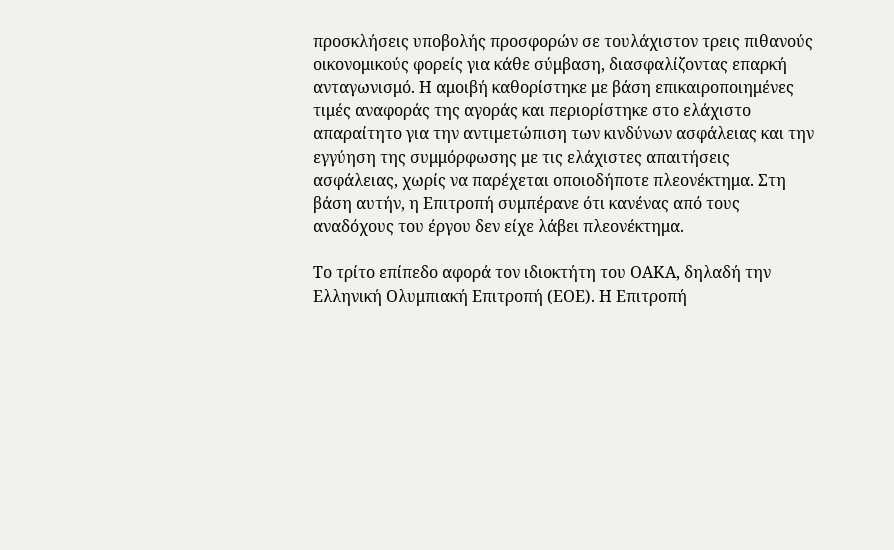προσκλήσεις υποβολής προσφορών σε τουλάχιστον τρεις πιθανούς οικονομικούς φορείς για κάθε σύμβαση, διασφαλίζοντας επαρκή ανταγωνισμό. Η αμοιβή καθορίστηκε με βάση επικαιροποιημένες τιμές αναφοράς της αγοράς και περιορίστηκε στο ελάχιστο απαραίτητο για την αντιμετώπιση των κινδύνων ασφάλειας και την εγγύηση της συμμόρφωσης με τις ελάχιστες απαιτήσεις ασφάλειας, χωρίς να παρέχεται οποιοδήποτε πλεονέκτημα. Στη βάση αυτήν, η Επιτροπή συμπέρανε ότι κανένας από τους αναδόχους του έργου δεν είχε λάβει πλεονέκτημα.

Το τρίτο επίπεδο αφορά τον ιδιοκτήτη του ΟΑΚΑ, δηλαδή την Ελληνική Ολυμπιακή Επιτροπή (ΕΟΕ). Η Επιτροπή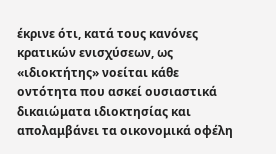έκρινε ότι, κατά τους κανόνες κρατικών ενισχύσεων, ως «ιδιοκτήτης» νοείται κάθε οντότητα που ασκεί ουσιαστικά δικαιώματα ιδιοκτησίας και απολαμβάνει τα οικονομικά οφέλη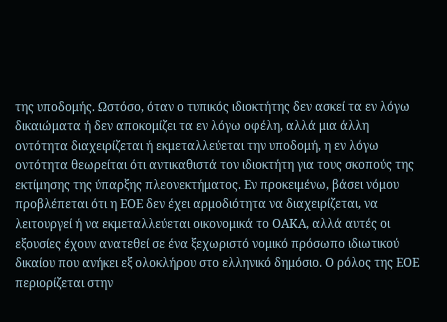της υποδομής. Ωστόσο, όταν ο τυπικός ιδιοκτήτης δεν ασκεί τα εν λόγω δικαιώματα ή δεν αποκομίζει τα εν λόγω οφέλη, αλλά μια άλλη οντότητα διαχειρίζεται ή εκμεταλλεύεται την υποδομή, η εν λόγω οντότητα θεωρείται ότι αντικαθιστά τον ιδιοκτήτη για τους σκοπούς της εκτίμησης της ύπαρξης πλεονεκτήματος. Εν προκειμένω, βάσει νόμου προβλέπεται ότι η ΕΟΕ δεν έχει αρμοδιότητα να διαχειρίζεται, να λειτουργεί ή να εκμεταλλεύεται οικονομικά το ΟΑΚΑ, αλλά αυτές οι εξουσίες έχουν ανατεθεί σε ένα ξεχωριστό νομικό πρόσωπο ιδιωτικού δικαίου που ανήκει εξ ολοκλήρου στο ελληνικό δημόσιο. Ο ρόλος της ΕΟΕ περιορίζεται στην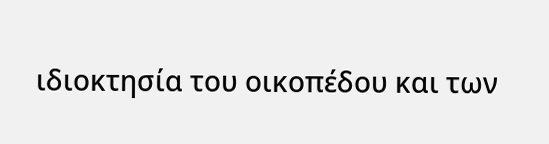ιδιοκτησία του οικοπέδου και των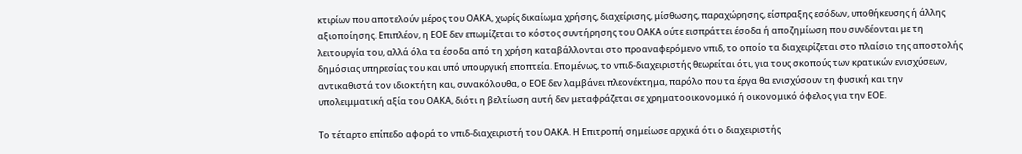κτιρίων που αποτελούν μέρος του ΟΑΚΑ, χωρίς δικαίωμα χρήσης, διαχείρισης, μίσθωσης, παραχώρησης, είσπραξης εσόδων, υποθήκευσης ή άλλης αξιοποίησης. Επιπλέον, η ΕΟΕ δεν επωμίζεται το κόστος συντήρησης του ΟΑΚΑ ούτε εισπράττει έσοδα ή αποζημίωση που συνδέονται με τη λειτουργία του, αλλά όλα τα έσοδα από τη χρήση καταβάλλονται στο προαναφερόμενο νπιδ, το οποίο τα διαχειρίζεται στο πλαίσιο της αποστολής δημόσιας υπηρεσίας του και υπό υπουργική εποπτεία. Επομένως, το νπιδ-διαχειριστής θεωρείται ότι, για τους σκοπούς των κρατικών ενισχύσεων, αντικαθιστά τον ιδιοκτήτη και, συνακόλουθα, ο ΕΟΕ δεν λαμβάνει πλεονέκτημα, παρόλο που τα έργα θα ενισχύσουν τη φυσική και την υπολειμματική αξία του ΟΑΚΑ, διότι η βελτίωση αυτή δεν μεταφράζεται σε χρηματοοικονομικό ή οικονομικό όφελος για την ΕΟΕ.

Το τέταρτο επίπεδο αφορά το νπιδ-διαχειριστή του ΟΑΚΑ. Η Επιτροπή σημείωσε αρχικά ότι ο διαχειριστής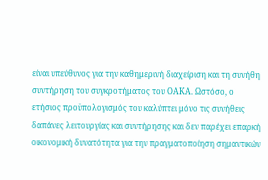είναι υπεύθυνος για την καθημερινή διαχείριση και τη συνήθη συντήρηση του συγκροτήματος του ΟΑΚΑ. Ωστόσο, ο ετήσιος προϋπολογισμός του καλύπτει μόνο τις συνήθεις δαπάνες λειτουργίας και συντήρησης και δεν παρέχει επαρκή οικονομική δυνατότητα για την πραγματοποίηση σημαντικών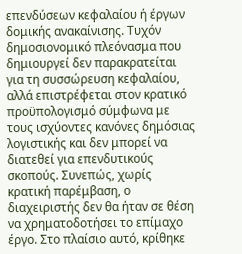επενδύσεων κεφαλαίου ή έργων δομικής ανακαίνισης. Τυχόν δημοσιονομικό πλεόνασμα που δημιουργεί δεν παρακρατείται για τη συσσώρευση κεφαλαίου, αλλά επιστρέφεται στον κρατικό προϋπολογισμό σύμφωνα με τους ισχύοντες κανόνες δημόσιας λογιστικής και δεν μπορεί να διατεθεί για επενδυτικούς σκοπούς. Συνεπώς, χωρίς κρατική παρέμβαση, ο διαχειριστής δεν θα ήταν σε θέση να χρηματοδοτήσει το επίμαχο έργο. Στο πλαίσιο αυτό, κρίθηκε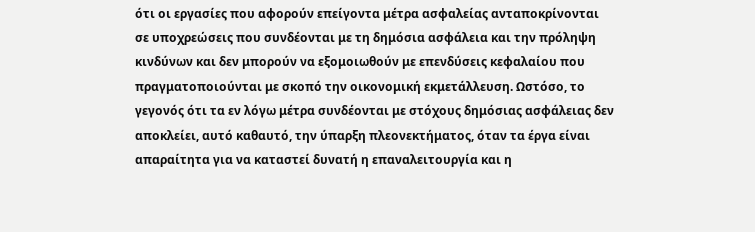ότι οι εργασίες που αφορούν επείγοντα μέτρα ασφαλείας ανταποκρίνονται σε υποχρεώσεις που συνδέονται με τη δημόσια ασφάλεια και την πρόληψη κινδύνων και δεν μπορούν να εξομοιωθούν με επενδύσεις κεφαλαίου που πραγματοποιούνται με σκοπό την οικονομική εκμετάλλευση. Ωστόσο, το γεγονός ότι τα εν λόγω μέτρα συνδέονται με στόχους δημόσιας ασφάλειας δεν αποκλείει, αυτό καθαυτό, την ύπαρξη πλεονεκτήματος, όταν τα έργα είναι απαραίτητα για να καταστεί δυνατή η επαναλειτουργία και η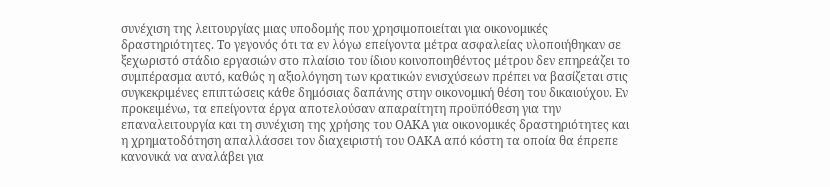συνέχιση της λειτουργίας μιας υποδομής που χρησιμοποιείται για οικονομικές δραστηριότητες. Το γεγονός ότι τα εν λόγω επείγοντα μέτρα ασφαλείας υλοποιήθηκαν σε ξεχωριστό στάδιο εργασιών στο πλαίσιο του ίδιου κοινοποιηθέντος μέτρου δεν επηρεάζει το συμπέρασμα αυτό, καθώς η αξιολόγηση των κρατικών ενισχύσεων πρέπει να βασίζεται στις συγκεκριμένες επιπτώσεις κάθε δημόσιας δαπάνης στην οικονομική θέση του δικαιούχου. Εν προκειμένω, τα επείγοντα έργα αποτελούσαν απαραίτητη προϋπόθεση για την επαναλειτουργία και τη συνέχιση της χρήσης του ΟΑΚΑ για οικονομικές δραστηριότητες και η χρηματοδότηση απαλλάσσει τον διαχειριστή του ΟΑΚΑ από κόστη τα οποία θα έπρεπε κανονικά να αναλάβει για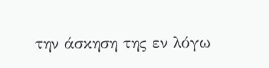την άσκηση της εν λόγω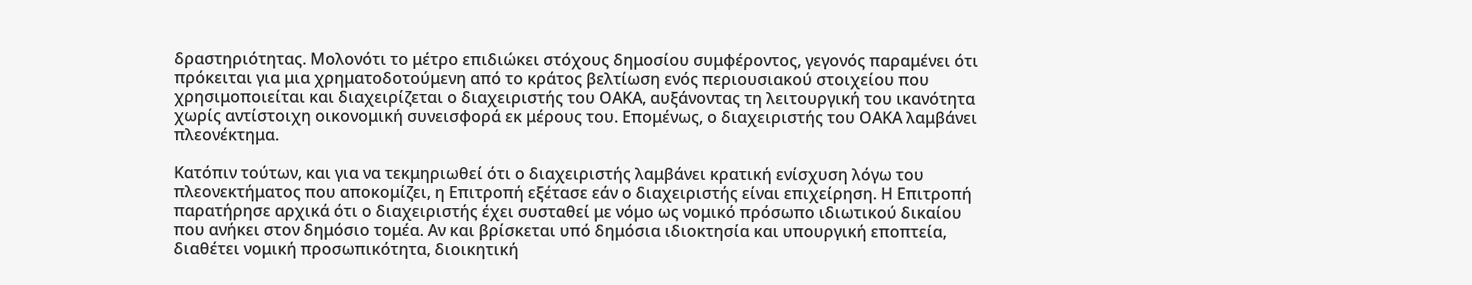δραστηριότητας. Μολονότι το μέτρο επιδιώκει στόχους δημοσίου συμφέροντος, γεγονός παραμένει ότι πρόκειται για μια χρηματοδοτούμενη από το κράτος βελτίωση ενός περιουσιακού στοιχείου που χρησιμοποιείται και διαχειρίζεται ο διαχειριστής του ΟΑΚΑ, αυξάνοντας τη λειτουργική του ικανότητα χωρίς αντίστοιχη οικονομική συνεισφορά εκ μέρους του. Επομένως, ο διαχειριστής του ΟΑΚΑ λαμβάνει πλεονέκτημα.

Κατόπιν τούτων, και για να τεκμηριωθεί ότι ο διαχειριστής λαμβάνει κρατική ενίσχυση λόγω του πλεονεκτήματος που αποκομίζει, η Επιτροπή εξέτασε εάν ο διαχειριστής είναι επιχείρηση. Η Επιτροπή παρατήρησε αρχικά ότι ο διαχειριστής έχει συσταθεί με νόμο ως νομικό πρόσωπο ιδιωτικού δικαίου που ανήκει στον δημόσιο τομέα. Αν και βρίσκεται υπό δημόσια ιδιοκτησία και υπουργική εποπτεία, διαθέτει νομική προσωπικότητα, διοικητική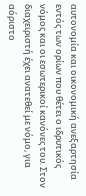αυτονομία και οικονομική ανεξαρτησία εντός των ορίων που θέτει ο ιδρυτικός νόμος και οι εσωτερικοί κανόνες του. Στον διαχειριστή έχει ανατεθεί με νόμο, για αόριστο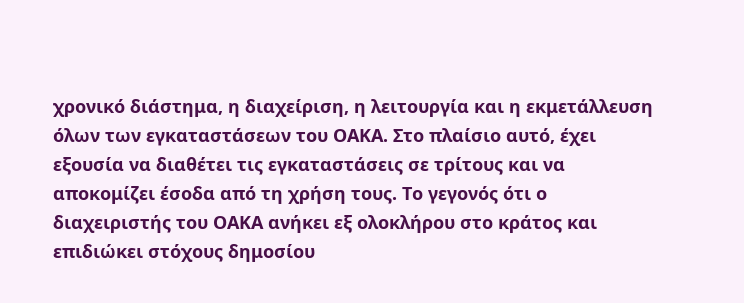χρονικό διάστημα, η διαχείριση, η λειτουργία και η εκμετάλλευση όλων των εγκαταστάσεων του ΟΑΚΑ. Στο πλαίσιο αυτό, έχει εξουσία να διαθέτει τις εγκαταστάσεις σε τρίτους και να αποκομίζει έσοδα από τη χρήση τους. Το γεγονός ότι ο διαχειριστής του ΟΑΚΑ ανήκει εξ ολοκλήρου στο κράτος και επιδιώκει στόχους δημοσίου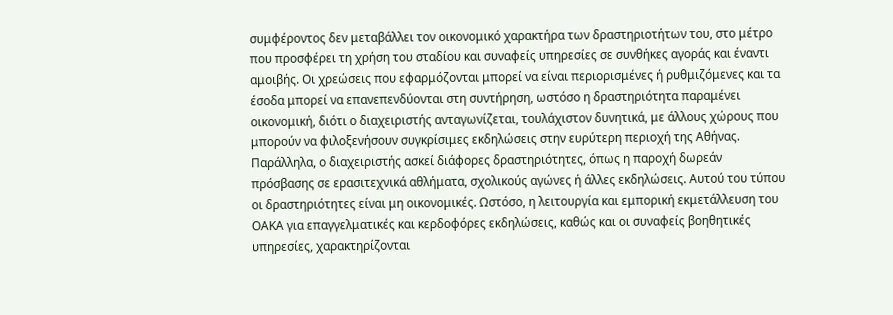συμφέροντος δεν μεταβάλλει τον οικονομικό χαρακτήρα των δραστηριοτήτων του, στο μέτρο που προσφέρει τη χρήση του σταδίου και συναφείς υπηρεσίες σε συνθήκες αγοράς και έναντι αμοιβής. Οι χρεώσεις που εφαρμόζονται μπορεί να είναι περιορισμένες ή ρυθμιζόμενες και τα έσοδα μπορεί να επανεπενδύονται στη συντήρηση, ωστόσο η δραστηριότητα παραμένει οικονομική, διότι ο διαχειριστής ανταγωνίζεται, τουλάχιστον δυνητικά, με άλλους χώρους που μπορούν να φιλοξενήσουν συγκρίσιμες εκδηλώσεις στην ευρύτερη περιοχή της Αθήνας. Παράλληλα, ο διαχειριστής ασκεί διάφορες δραστηριότητες, όπως η παροχή δωρεάν πρόσβασης σε ερασιτεχνικά αθλήματα, σχολικούς αγώνες ή άλλες εκδηλώσεις. Αυτού του τύπου οι δραστηριότητες είναι μη οικονομικές. Ωστόσο, η λειτουργία και εμπορική εκμετάλλευση του ΟΑΚΑ για επαγγελματικές και κερδοφόρες εκδηλώσεις, καθώς και οι συναφείς βοηθητικές υπηρεσίες, χαρακτηρίζονται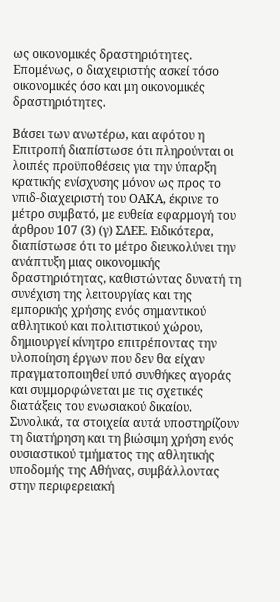ως οικονομικές δραστηριότητες. Επομένως, ο διαχειριστής ασκεί τόσο οικονομικές όσο και μη οικονομικές δραστηριότητες.

Βάσει των ανωτέρω, και αφότου η Επιτροπή διαπίστωσε ότι πληρούνται οι λοιπές προϋποθέσεις για την ύπαρξη κρατικής ενίσχυσης μόνον ως προς το νπιδ-διαχειριστή του ΟΑΚΑ, έκρινε το μέτρο συμβατό, με ευθεία εφαρμογή του άρθρου 107 (3) (γ) ΣΛΕΕ. Ειδικότερα, διαπίστωσε ότι το μέτρο διευκολύνει την ανάπτυξη μιας οικονομικής δραστηριότητας, καθιστώντας δυνατή τη συνέχιση της λειτουργίας και της εμπορικής χρήσης ενός σημαντικού αθλητικού και πολιτιστικού χώρου, δημιουργεί κίνητρο επιτρέποντας την υλοποίηση έργων που δεν θα είχαν πραγματοποιηθεί υπό συνθήκες αγοράς και συμμορφώνεται με τις σχετικές διατάξεις του ενωσιακού δικαίου. Συνολικά, τα στοιχεία αυτά υποστηρίζουν τη διατήρηση και τη βιώσιμη χρήση ενός ουσιαστικού τμήματος της αθλητικής υποδομής της Αθήνας, συμβάλλοντας στην περιφερειακή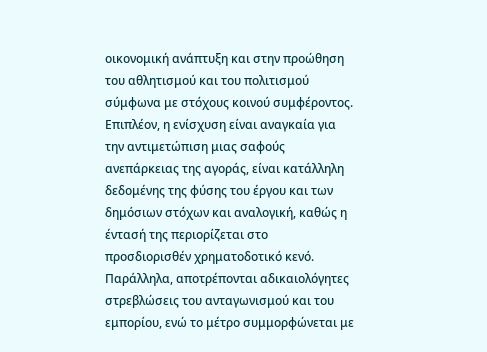οικονομική ανάπτυξη και στην προώθηση του αθλητισμού και του πολιτισμού σύμφωνα με στόχους κοινού συμφέροντος. Επιπλέον, η ενίσχυση είναι αναγκαία για την αντιμετώπιση μιας σαφούς ανεπάρκειας της αγοράς, είναι κατάλληλη δεδομένης της φύσης του έργου και των δημόσιων στόχων και αναλογική, καθώς η έντασή της περιορίζεται στο προσδιορισθέν χρηματοδοτικό κενό. Παράλληλα, αποτρέπονται αδικαιολόγητες στρεβλώσεις του ανταγωνισμού και του εμπορίου, ενώ το μέτρο συμμορφώνεται με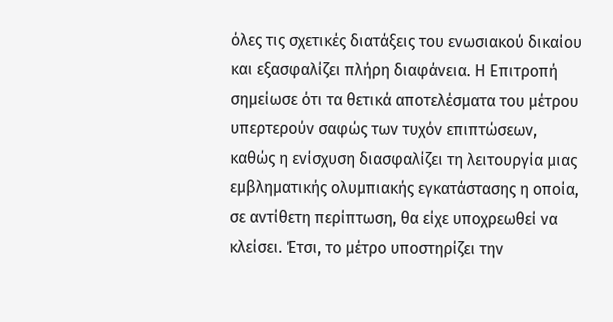όλες τις σχετικές διατάξεις του ενωσιακού δικαίου και εξασφαλίζει πλήρη διαφάνεια. Η Επιτροπή σημείωσε ότι τα θετικά αποτελέσματα του μέτρου υπερτερούν σαφώς των τυχόν επιπτώσεων, καθώς η ενίσχυση διασφαλίζει τη λειτουργία μιας εμβληματικής ολυμπιακής εγκατάστασης η οποία, σε αντίθετη περίπτωση, θα είχε υποχρεωθεί να κλείσει. Έτσι, το μέτρο υποστηρίζει την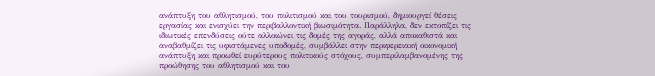ανάπτυξη του αθλητισμού, του πολιτισμού και του τουρισμού, δημιουργεί θέσεις εργασίας και ενισχύει την περιβαλλοντική βιωσιμότητα. Παράλληλα, δεν εκτοπίζει τις ιδιωτικές επενδύσεις ούτε αλλοιώνει τις δομές της αγοράς, αλλά αποκαθιστά και αναβαθμίζει τις υφιστάμενες υποδομές, συμβάλλει στην περιφερειακή οικονομική ανάπτυξη και προωθεί ευρύτερους πολιτικούς στόχους, συμπεριλαμβανομένης της προώθησης του αθλητισμού και του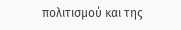πολιτισμού και της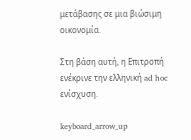μετάβασης σε μια βιώσιμη οικονομία.

Στη βάση αυτή, η Επιτροπή ενέκρινε την ελληνική ad hoc ενίσχυση.

keyboard_arrow_up